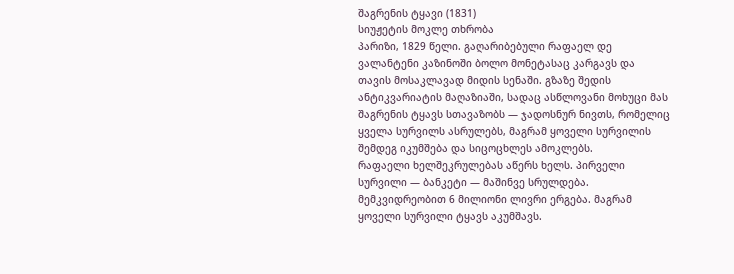შაგრენის ტყავი (1831)
სიუჟეტის მოკლე თხრობა
პარიზი, 1829 წელი. გაღარიბებული რაფაელ დე ვალანტენი კაზინოში ბოლო მონეტასაც კარგავს და თავის მოსაკლავად მიდის სენაში. გზაზე შედის ანტიკვარიატის მაღაზიაში, სადაც ასწლოვანი მოხუცი მას შაგრენის ტყავს სთავაზობს — ჯადოსნურ ნივთს, რომელიც ყველა სურვილს ასრულებს, მაგრამ ყოველი სურვილის შემდეგ იკუმშება და სიცოცხლეს ამოკლებს.
რაფაელი ხელშეკრულებას აწერს ხელს. პირველი სურვილი — ბანკეტი — მაშინვე სრულდება. მემკვიდრეობით 6 მილიონი ლივრი ერგება. მაგრამ ყოველი სურვილი ტყავს აკუმშავს.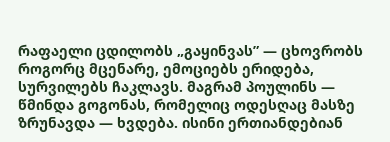რაფაელი ცდილობს „გაყინვას” — ცხოვრობს როგორც მცენარე, ემოციებს ერიდება, სურვილებს ჩაკლავს. მაგრამ პოულინს — წმინდა გოგონას, რომელიც ოდესღაც მასზე ზრუნავდა — ხვდება. ისინი ერთიანდებიან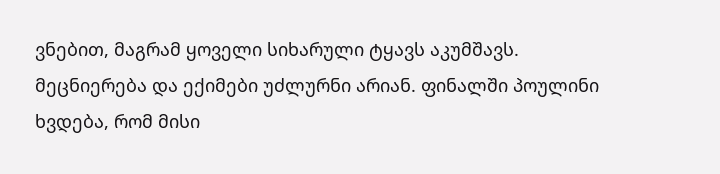ვნებით, მაგრამ ყოველი სიხარული ტყავს აკუმშავს.
მეცნიერება და ექიმები უძლურნი არიან. ფინალში პოულინი ხვდება, რომ მისი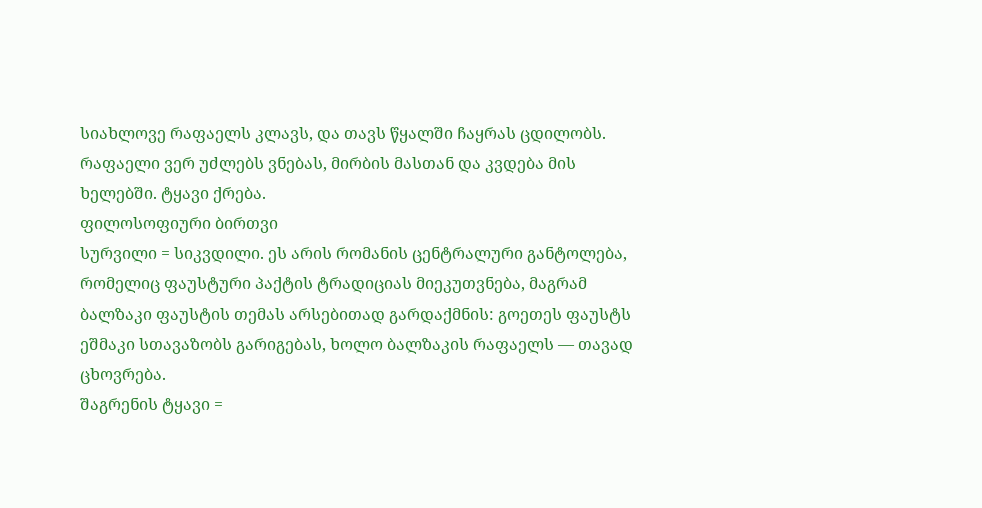სიახლოვე რაფაელს კლავს, და თავს წყალში ჩაყრას ცდილობს. რაფაელი ვერ უძლებს ვნებას, მირბის მასთან და კვდება მის ხელებში. ტყავი ქრება.
ფილოსოფიური ბირთვი
სურვილი = სიკვდილი. ეს არის რომანის ცენტრალური განტოლება, რომელიც ფაუსტური პაქტის ტრადიციას მიეკუთვნება, მაგრამ ბალზაკი ფაუსტის თემას არსებითად გარდაქმნის: გოეთეს ფაუსტს ეშმაკი სთავაზობს გარიგებას, ხოლო ბალზაკის რაფაელს — თავად ცხოვრება.
შაგრენის ტყავი =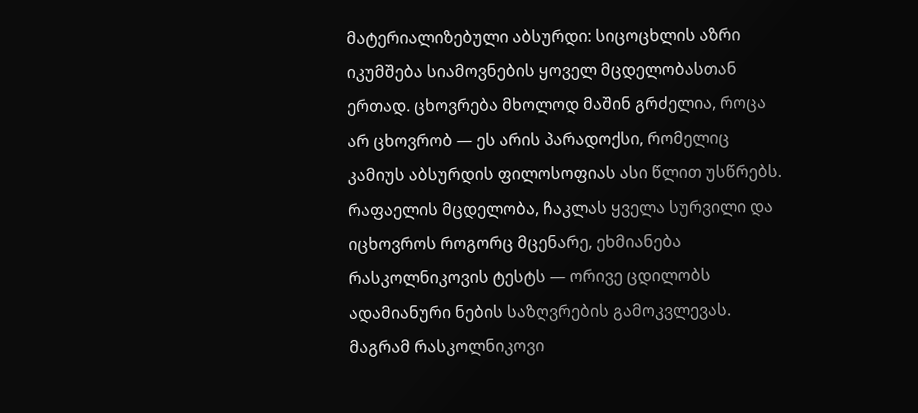მატერიალიზებული აბსურდი: სიცოცხლის აზრი იკუმშება სიამოვნების ყოველ მცდელობასთან ერთად. ცხოვრება მხოლოდ მაშინ გრძელია, როცა არ ცხოვრობ — ეს არის პარადოქსი, რომელიც კამიუს აბსურდის ფილოსოფიას ასი წლით უსწრებს.
რაფაელის მცდელობა, ჩაკლას ყველა სურვილი და იცხოვროს როგორც მცენარე, ეხმიანება რასკოლნიკოვის ტესტს — ორივე ცდილობს ადამიანური ნების საზღვრების გამოკვლევას. მაგრამ რასკოლნიკოვი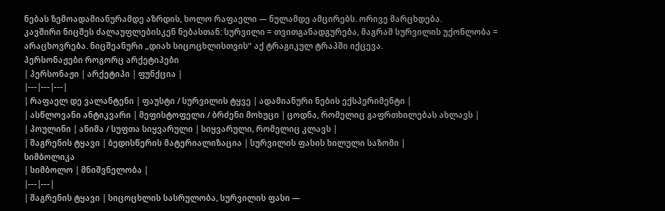ნებას ზემოადამიანურამდე აზრდის, ხოლო რაფაელი — ნულამდე ამცირებს. ორივე მარცხდება.
კავშირი ნიცშეს ძალაუფლებისკენ ნებასთან: სურვილი = თვითგანადგურება, მაგრამ სურვილის უქონლობა = არაცხოვრება. ნიცშეანური „დიახ სიცოცხლისთვის” აქ ტრაგიკულ ტრაპში იქცევა.
პერსონაჟები როგორც არქეტიპები
| პერსონაჟი | არქეტიპი | ფუნქცია |
|---|---|---|
| რაფაელ დე ვალანტენი | ფაუსტი / სურვილის ტყვე | ადამიანური ნების ექსპერიმენტი |
| ასწლოვანი ანტიკვარი | მეფისტოფელი / ბრძენი მოხუცი | ცოდნა, რომელიც გაფრთხილებას ახლავს |
| პოულინი | ანიმა / სუფთა სიყვარული | სიყვარული, რომელიც კლავს |
| შაგრენის ტყავი | ბედისწერის მატერიალიზაცია | სურვილის ფასის ხილული საზომი |
სიმბოლიკა
| სიმბოლო | მნიშვნელობა |
|---|---|
| შაგრენის ტყავი | სიცოცხლის სასრულობა, სურვილის ფასი —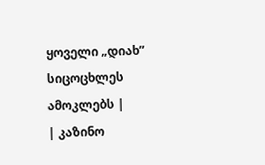ყოველი „დიახ” სიცოცხლეს ამოკლებს |
| კაზინო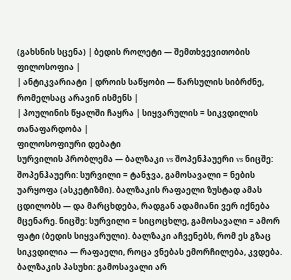(გახსნის სცენა) | ბედის როლეტი — შემთხვევითობის ფილოსოფია |
| ანტიკვარიატი | დროის საწყობი — წარსულის სიბრძნე, რომელსაც არავინ ისმენს |
| პოულინის წყალში ჩაყრა | სიყვარულის = სიკვდილის თანაფარდობა |
ფილოსოფიური დებატი
სურვილის პრობლემა — ბალზაკი vs შოპენჰაუერი vs ნიცშე:
შოპენჰაუერი: სურვილი = ტანჯვა, გამოსავალი = ნების უარყოფა (ასკეტიზმი). ბალზაკის რაფაელი ზუსტად ამას ცდილობს — და მარცხდება, რადგან ადამიანი ვერ იქნება მცენარე. ნიცშე: სურვილი = სიცოცხლე, გამოსავალი = ამორ ფატი (ბედის სიყვარული). ბალზაკი აჩვენებს, რომ ეს გზაც სიკვდილია — რაფაელი, როცა ვნებას ემორჩილება, კვდება.
ბალზაკის პასუხი: გამოსავალი არ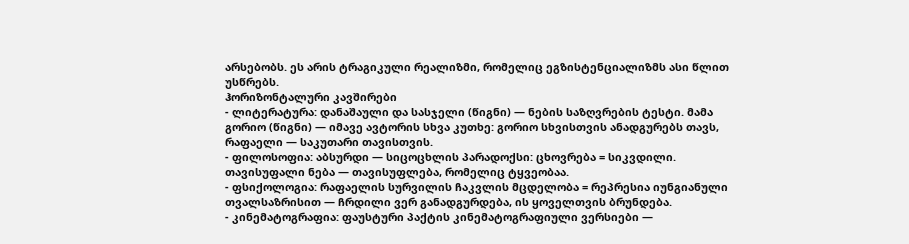არსებობს. ეს არის ტრაგიკული რეალიზმი, რომელიც ეგზისტენციალიზმს ასი წლით უსწრებს.
ჰორიზონტალური კავშირები
- ლიტერატურა: დანაშაული და სასჯელი (წიგნი) — ნების საზღვრების ტესტი. მამა გორიო (წიგნი) — იმავე ავტორის სხვა კუთხე: გორიო სხვისთვის ანადგურებს თავს, რაფაელი — საკუთარი თავისთვის.
- ფილოსოფია: აბსურდი — სიცოცხლის პარადოქსი: ცხოვრება = სიკვდილი. თავისუფალი ნება — თავისუფლება, რომელიც ტყვეობაა.
- ფსიქოლოგია: რაფაელის სურვილის ჩაკვლის მცდელობა = რეპრესია იუნგიანული თვალსაზრისით — ჩრდილი ვერ განადგურდება, ის ყოველთვის ბრუნდება.
- კინემატოგრაფია: ფაუსტური პაქტის კინემატოგრაფიული ვერსიები —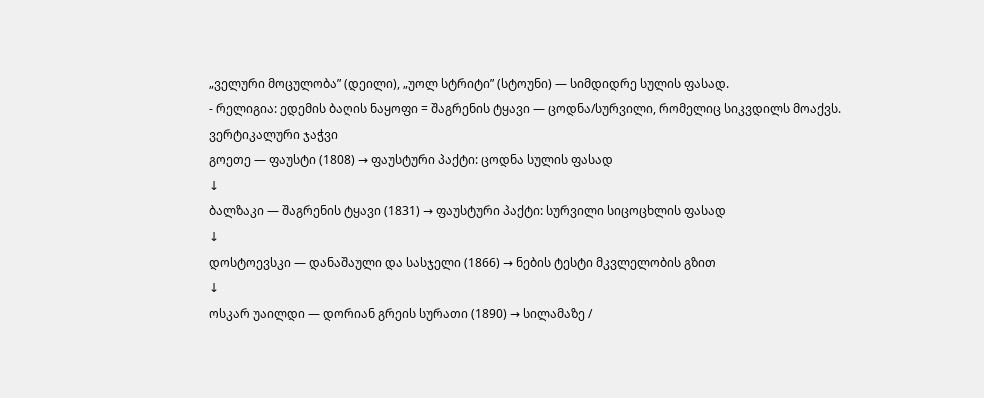„ველური მოცულობა” (დეილი), „უოლ სტრიტი” (სტოუნი) — სიმდიდრე სულის ფასად.
- რელიგია: ედემის ბაღის ნაყოფი = შაგრენის ტყავი — ცოდნა/სურვილი, რომელიც სიკვდილს მოაქვს.
ვერტიკალური ჯაჭვი
გოეთე — ფაუსტი (1808) → ფაუსტური პაქტი: ცოდნა სულის ფასად
↓
ბალზაკი — შაგრენის ტყავი (1831) → ფაუსტური პაქტი: სურვილი სიცოცხლის ფასად
↓
დოსტოევსკი — დანაშაული და სასჯელი (1866) → ნების ტესტი მკვლელობის გზით
↓
ოსკარ უაილდი — დორიან გრეის სურათი (1890) → სილამაზე /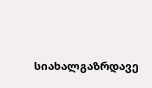სიახალგაზრდავე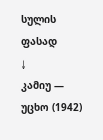სულის ფასად
↓
კამიუ — უცხო (1942)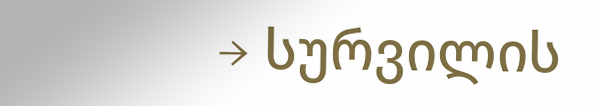→ სურვილის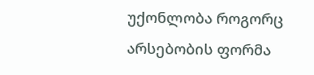უქონლობა როგორც არსებობის ფორმა